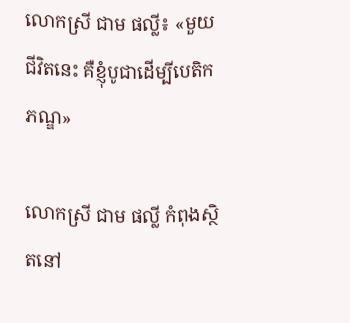លោកស្រី ជាម ផល្លី៖ «មួយជីវិតនេះ គឺខ្ញុំបូជាដើម្បីបេតិកភណ្ឌ»

លោកស្រី ជាម ផល្លី កំពុងស្ថិតនៅ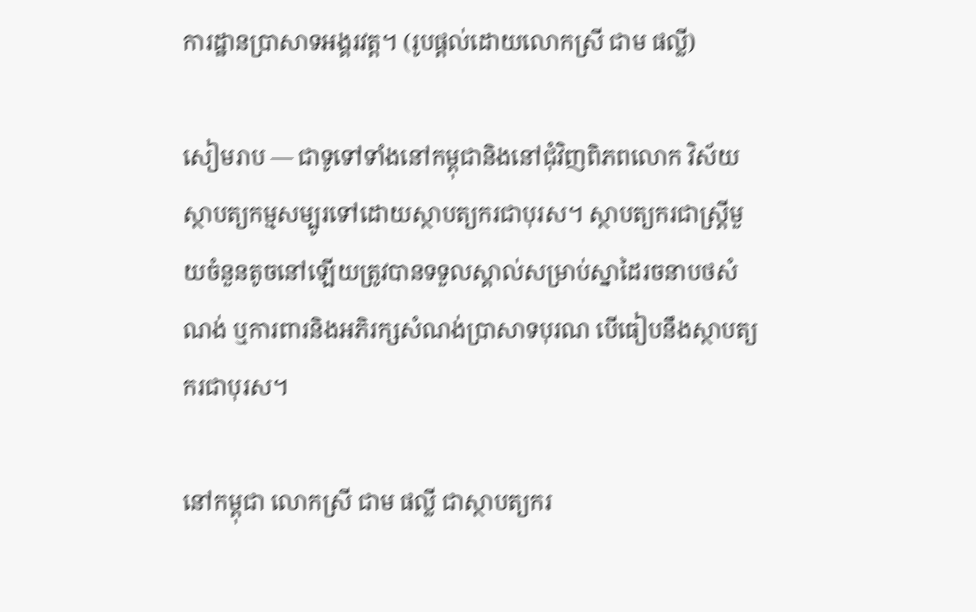ការដ្ឋានប្រាសាទអង្គរវត្ត។ (រូបផ្តល់ដោយលោកស្រី ជាម ផល្លី)

សៀមរាប — ជាទូទៅទាំងនៅកម្ពុជានិងនៅជុំវិញពិភពលោក វិស័យស្ថាបត្យកម្មសម្បូរទៅដោយស្ថាបត្យករជាបុរស។ ស្ថាបត្យករជាស្ត្រីមួយចំនួនតូចនៅឡើយត្រូវបានទទួលស្គាល់សម្រាប់ស្នាដៃរចនាបថសំណង់ ឬការពារនិងអភិរក្សសំណង់ប្រាសាទបុរណ បើធៀបនឹងស្ថាបត្យករជាបុរស។

នៅកម្ពុជា លោកស្រី ជាម ផល្លី ជាស្ថាបត្យករ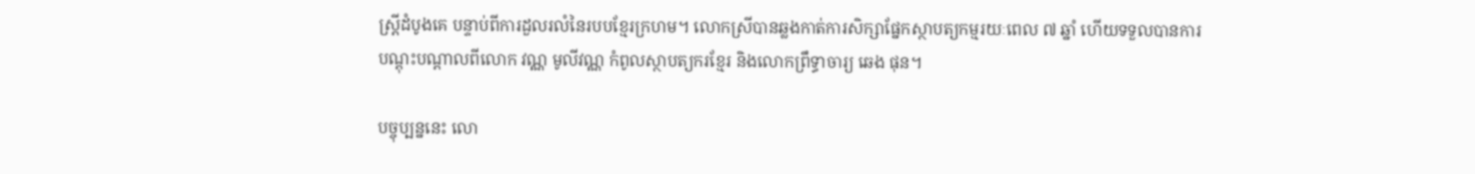ស្រ្តីដំបូងគេ បន្ទាប់ពីការដួលរលំនៃរបបខ្មែរក្រហម។ លោកស្រីបានឆ្លងកាត់ការសិក្សាផ្នែកស្ថាបត្យកម្មរយៈពេល ៧ ឆ្នាំ ហើយទទួលបានការបណ្តុះបណ្តាលពីលោក វណ្ណ មូលីវណ្ណ កំពូលស្ថាបត្យករខ្មែរ និងលោកព្រឹទ្ធាចារ្យ ឆេង ផុន។

បច្ចុប្បន្ននេះ លោ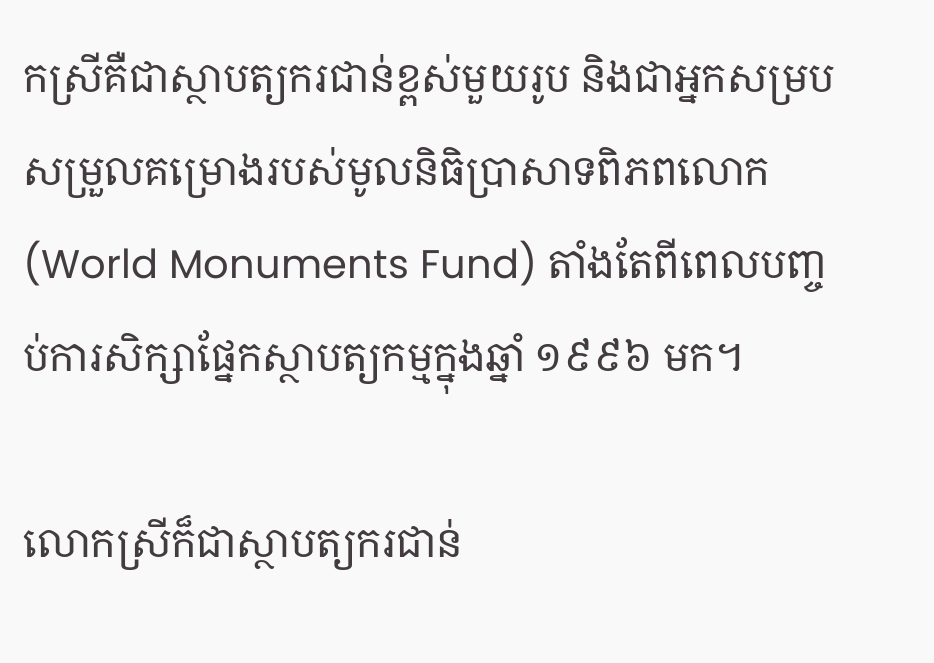កស្រីគឺជាស្ថាបត្យករជាន់ខ្ពស់មួយរូប និងជាអ្នកសម្របសម្រួលគម្រោងរបស់មូលនិធិប្រាសាទពិភពលោក (World Monuments Fund) តាំងតែពីពេលបញ្ចប់ការសិក្សាផ្នែកស្ថាបត្យកម្មក្នុងឆ្នាំ ១៩៩៦ មក។

លោកស្រីក៏ជាស្ថាបត្យករជាន់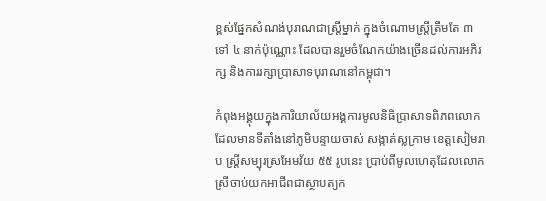ខ្ពស់ផ្នែកសំណង់បុរាណជាស្រ្តីម្នាក់ ក្នុងចំណោមស្រ្តីត្រឹមតែ ៣ ទៅ ៤ នាក់ប៉ុណ្ណោះ ដែលបានរួមចំណែកយ៉ាងច្រើនដល់ការអភិរក្ស និងការរក្សាប្រាសាទបុរាណនៅកម្ពុជា។

កំពុងអង្គុយក្នុងការិយាល័យអង្គការមូលនិធិប្រាសាទពិភពលោក ដែលមានទីតាំងនៅភូមិបន្ទាយចាស់ សង្កាត់ស្លក្រាម ខេត្តសៀមរាប ស្រ្តីសម្បុរស្រអែមវ័យ ៥៥ រូបនេះ ប្រាប់ពីមូលហេតុដែលលោកស្រីចាប់យកអាជីពជាស្ថាបត្យក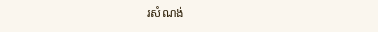រសំណង់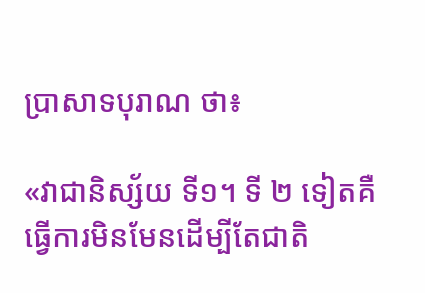ប្រាសាទបុរាណ ថា៖

«វាជានិស្ស័យ ទី១។ ទី ២ ទៀតគឺធ្វើការមិនមែនដើម្បីតែជាតិ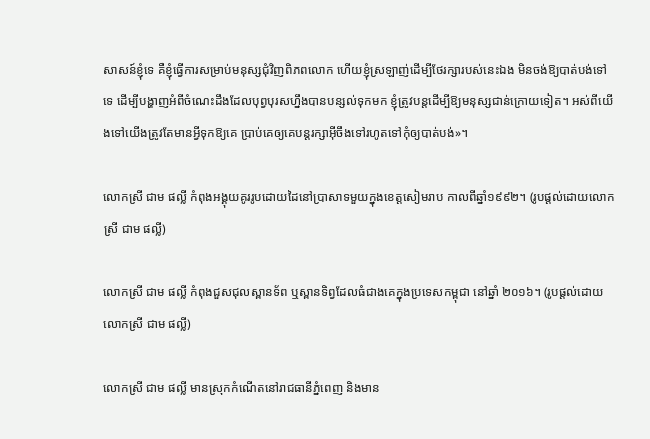សាសន៍ខ្ញុំទេ គឺខ្ញុំធ្វើការសម្រាប់មនុស្សជុំវិញពិភពលោក ហើយខ្ញុំស្រឡាញ់ដើម្បីថែរក្សារបស់នេះឯង មិនចង់ឱ្យបាត់បង់ទៅទេ ដើម្បីបង្ហាញអំពីចំណេះដឹងដែលបុព្វបុរសហ្នឹងបានបន្សល់ទុកមក ខ្ញុំត្រូវបន្តដើម្បីឱ្យមនុស្សជាន់ក្រោយទៀត។ អស់ពីយើងទៅយើងត្រូវតែមានអ្វីទុកឱ្យគេ ប្រាប់គេឲ្យគេបន្តរក្សាអ៊ីចឹងទៅរហូតទៅកុំឲ្យបាត់បង់»។

លោកស្រី ជាម ផល្លី កំពុងអង្គុយគូររូបដោយដៃនៅប្រាសាទមួយក្នុងខេត្តសៀមរាប កាលពីឆ្នាំ១៩៩២។ (រូបផ្តល់ដោយលោកស្រី ជាម ផល្លី)

លោកស្រី ជាម ផល្លី កំពុងជួសជុលស្ពានទ័ព ឬស្ពានទិព្វដែលធំជាងគេក្នុងប្រទេសកម្ពុជា នៅឆ្នាំ ២០១៦។ (រូបផ្តល់ដោយលោកស្រី ជាម ផល្លី)

លោកស្រី ជាម ផល្លី មានស្រុកកំណើតនៅរាជធានីភ្នំពេញ និងមាន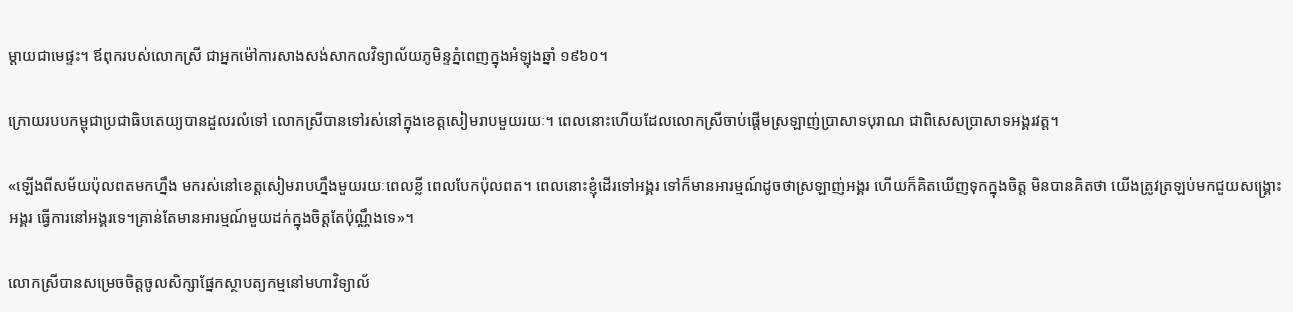ម្តាយជាមេផ្ទះ។ ឪពុករបស់លោកស្រី ជាអ្នកម៉ៅការសាងសង់សាកលវិទ្យាល័យភូមិន្ទភ្នំពេញក្នុងអំឡុងឆ្នាំ ១៩៦០។

ក្រោយរបបកម្ពុជាប្រជាធិបតេយ្យបានដួលរលំទៅ លោកស្រីបានទៅរស់នៅក្នុងខេត្តសៀមរាបមួយរយៈ។ ពេលនោះហើយដែលលោកស្រីចាប់ផ្តើមស្រឡាញ់ប្រាសាទបុរាណ ជាពិសេសប្រាសាទអង្គរវត្ត។

«ឡើងពីសម័យប៉ុលពតមកហ្នឹង មករស់នៅខេត្តសៀមរាបហ្នឹងមួយរយៈពេលខ្លី ពេលបែកប៉ុលពត។ ពេលនោះខ្ញុំដើរទៅអង្គរ ទៅក៏មានអារម្មណ៍ដូចថាស្រឡាញ់អង្គរ ហើយក៏គិតឃើញទុកក្នុងចិត្ត មិនបានគិតថា យើងត្រូវត្រឡប់មកជួយសង្គ្រោះអង្គរ ធ្វើការនៅអង្គរទេ។គ្រាន់តែមានអារម្មណ៍មួយដក់ក្នុងចិត្តតែប៉ុណ្ណឹងទេ»។

លោកស្រីបានសម្រេចចិត្តចូលសិក្សាផ្នែកស្ថាបត្យកម្មនៅមហាវិទ្យាល័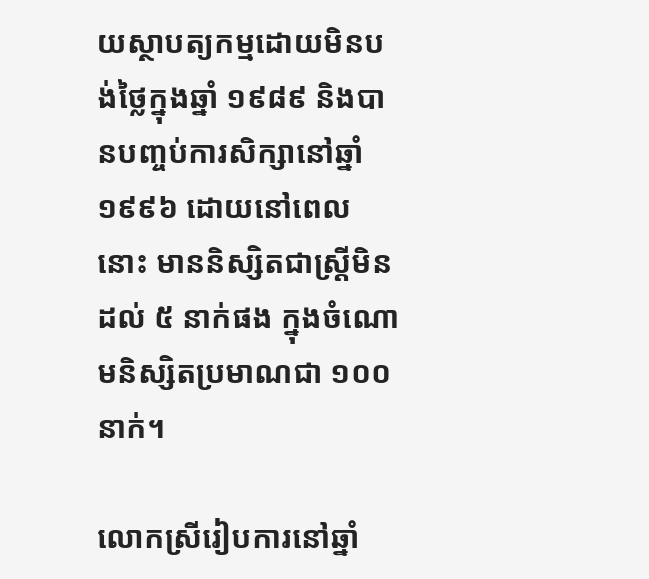យស្ថាបត្យកម្មដោយមិនបង់ថ្លៃក្នុងឆ្នាំ ១៩៨៩ និងបានបញ្ចប់ការសិក្សានៅឆ្នាំ ១៩៩៦ ដោយនៅពេលនោះ មាននិស្សិតជាស្រ្តីមិនដល់ ៥ នាក់ផង ក្នុងចំណោមនិស្សិតប្រមាណជា ១០០ នាក់។

លោកស្រីរៀបការនៅឆ្នាំ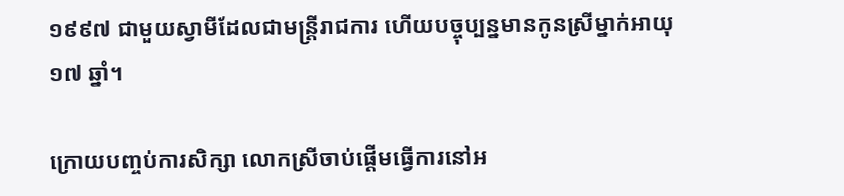១៩៩៧ ជាមួយស្វាមីដែលជាមន្រ្តីរាជការ ហើយបច្ចុប្បន្នមានកូនស្រីម្នាក់អាយុ ១៧ ឆ្នាំ។

ក្រោយបញ្ចប់ការសិក្សា លោកស្រីចាប់ផ្តើមធ្វើការនៅអ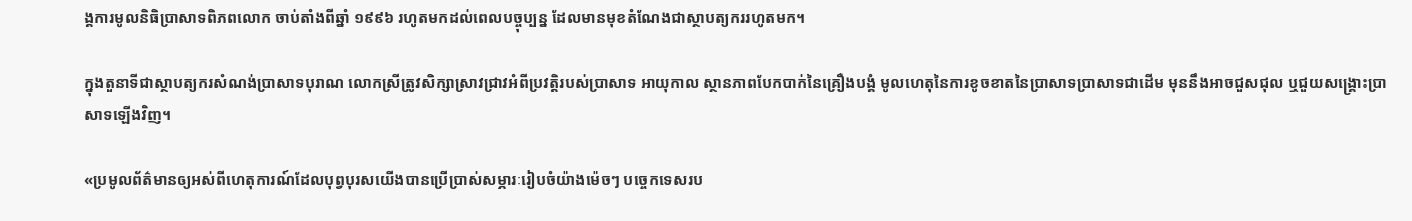ង្គការមូលនិធិប្រាសាទពិភពលោក ចាប់តាំងពីឆ្នាំ ១៩៩៦ រហូតមកដល់ពេលបច្ចុប្បន្ន ដែលមានមុខតំណែងជាស្ថាបត្យកររហូតមក។

ក្នុងតួនាទីជាស្ថាបត្យករសំណង់ប្រាសាទបុរាណ លោកស្រីត្រូវសិក្សាស្រាវជ្រាវអំពីប្រវត្តិរបស់ប្រាសាទ អាយុកាល ស្ថានភាពបែកបាក់នៃគ្រឿងបង្គំ មូលហេតុនៃការខូចខាតនៃប្រាសាទប្រាសាទជាដើម មុននឹងអាចជួសជុល ឬជួយសង្គ្រោះប្រាសាទឡើងវិញ។

«ប្រមូលព័ត៌មានឲ្យអស់ពីហេតុការណ៍ដែលបុព្វបុរសយើងបានប្រើប្រាស់សម្ភារៈរៀបចំយ៉ាងម៉េចៗ បច្ចេកទេសរប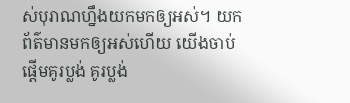ស់បុរាណហ្នឹងយកមកឲ្យអស់។ យកព័ត៌មានមកឲ្យអស់ហើយ យើងចាប់ផ្ដើមគូរប្លង់ គូរប្លង់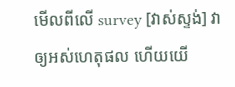មើលពីលើ survey [វាស់ស្ទង់] វាឲ្យអស់ហេតុផល ហើយយើ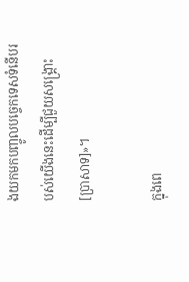ងយកមកបញ្ចូលបច្ចេកទេសទំនើបរបស់យើងនេះដើម្បីជួយសង្គ្រោះ [ប្រាសាទ]»។

ក្នុងពេ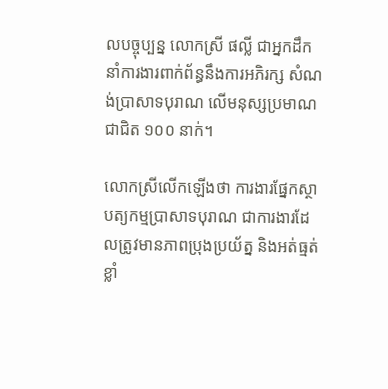លបច្ចុប្បន្ន លោកស្រី ផល្លី ជាអ្នកដឹកនាំការងារពាក់ព័ន្ធនឹងការអភិរក្ស សំណង់ប្រាសាទបុរាណ លើមនុស្សប្រមាណជាជិត ១០០ នាក់។

លោកស្រីលើកឡើងថា ការងារផ្នែកស្ថាបត្យកម្មប្រាសាទបុរាណ ជាការងារដែលត្រូវមានភាពប្រុងប្រយ័ត្ន និងអត់ធ្មត់ខ្លាំ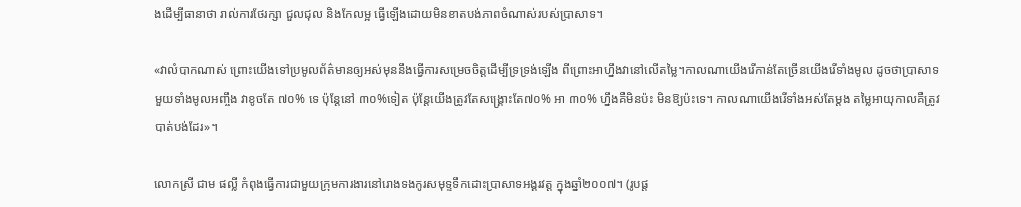ងដើម្បីធានាថា រាល់ការថែរក្សា ជួលជុល និងកែលម្អ ធ្វើឡើងដោយមិនខាតបង់ភាពចំណាស់របស់ប្រាសាទ។

«វាលំបាកណាស់ ព្រោះយើងទៅប្រមូលព័ត៌មានឲ្យអស់មុននឹងធ្វើការសម្រេចចិត្តដើម្បីទ្រទ្រង់ឡើង ពីព្រោះអាហ្នឹងវានៅលើតម្លៃ។កាលណាយើងរើកាន់តែច្រើនយើងរើទាំងមូល ដូចថាប្រាសាទមួយទាំងមូលអញ្ចឹង វាខូចតែ ៧០% ទេ ប៉ុន្តែនៅ ៣០%ទៀត ប៉ុន្តែយើងត្រូវតែសង្គ្រោះតែ៧០% អា ៣០% ហ្នឹងគឺមិនប៉ះ មិនឱ្យប៉ះទេ។ កាលណាយើងរើទាំងអស់តែម្ដង តម្លៃអាយុកាលគឺត្រូវបាត់បង់ដែរ»។

លោកស្រី ជាម ផល្លី កំពុងធ្វើការជាមួយក្រុមការងារនៅរោងទងកូរសមុទ្ទទឹកដោះប្រាសាទអង្គរវត្ត ក្នុងឆ្នាំ២០០៧។ (រូបផ្ត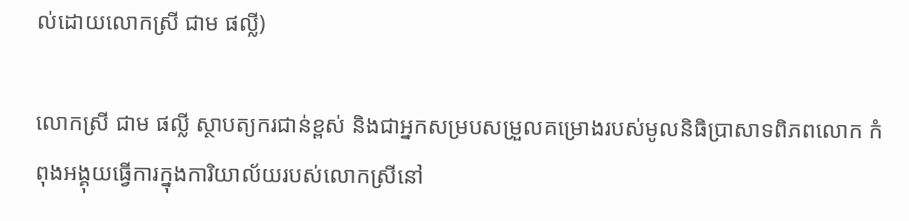ល់ដោយលោកស្រី ជាម ផល្លី)

លោកស្រី ជាម ផល្លី ស្ថាបត្យករជាន់ខ្ពស់ និងជាអ្នកសម្របសម្រួលគម្រោងរបស់មូលនិធិប្រាសាទពិភពលោក កំពុងអង្គុយធ្វើការក្នុងការិយាល័យរបស់លោកស្រីនៅ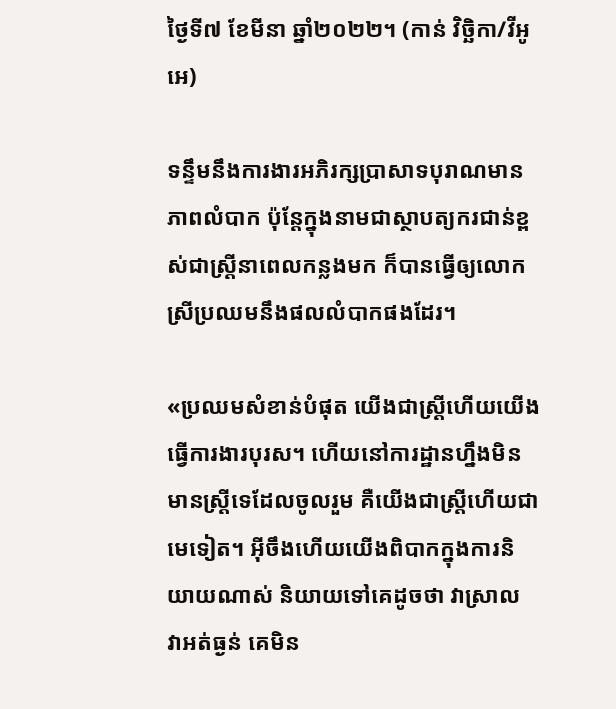ថ្ងៃទី៧ ខែមីនា ឆ្នាំ២០២២។ (កាន់ វិច្ឆិកា/វីអូអេ)

ទន្ទឹមនឹងការងារអភិរក្សប្រាសាទបុរាណមានភាពលំបាក ប៉ុន្តែក្នុងនាមជាស្ថាបត្យករជាន់ខ្ពស់ជាស្រ្តីនាពេលកន្លងមក ក៏បានធ្វើឲ្យលោកស្រីប្រឈមនឹងផលលំបាកផងដែរ។

«ប្រឈមសំខាន់បំផុត យើងជាស្ត្រីហើយយើងធ្វើការងារបុរស។ ហើយនៅការដ្ឋានហ្នឹងមិនមានស្ត្រីទេដែលចូលរួម គឺយើងជាស្ត្រីហើយជាមេទៀត។ អ៊ីចឹងហើយយើងពិបាកក្នុងការនិយាយណាស់ និយាយទៅគេដូចថា វាស្រាល វាអត់ធ្ងន់ គេមិន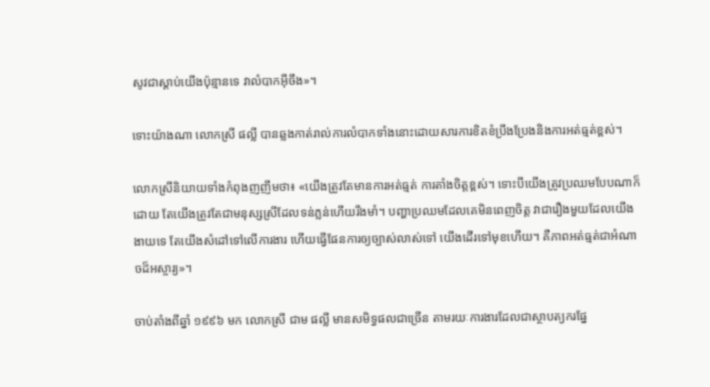សូវជាស្ដាប់យើងប៉ុន្មានទេ វាលំបាកអ៊ីចឹង»។

ទោះយ៉ាងណា លោកស្រី ផល្លី បានឆ្លងកាត់រាល់ការលំបាកទាំងនោះដោយសារការខិតខំប្រឹងប្រែងនិងការអត់ធ្មត់ខ្ពស់។

លោកស្រីនិយាយទាំងកំពុងញញឹមថា៖ «យើងត្រូវតែមានការអត់ធ្មត់ ការតាំងចិត្តខ្ពស់។ ទោះបីយើងត្រូវប្រឈមបែបណាក៏ដោយ តែយើងត្រូវតែជាមនុស្សស្រីដែលទន់ភ្លន់ហើយរឹងមាំ។ បញ្ហាប្រឈមដែលគេមិនពេញចិត្ត វាជារឿងមួយដែលយើងងាយទេ តែយើងសំដៅទៅលើការងារ ហើយធ្វើផែនការឲ្យច្បាស់លាស់ទៅ យើងដើរទៅមុខហើយ។ គឺភាពអត់ធ្មត់ជាអំណាចដ៏អស្ចារ្យ»។

ចាប់តាំងពីឆ្នាំ ១៩៩៦ មក លោកស្រី ជាម ផល្លី មានសមិទ្ធផលជាច្រើន តាមរយៈការងារដែលជាស្ថាបត្យករផ្នែ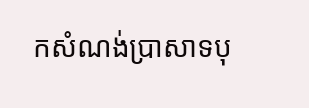កសំណង់ប្រាសាទបុ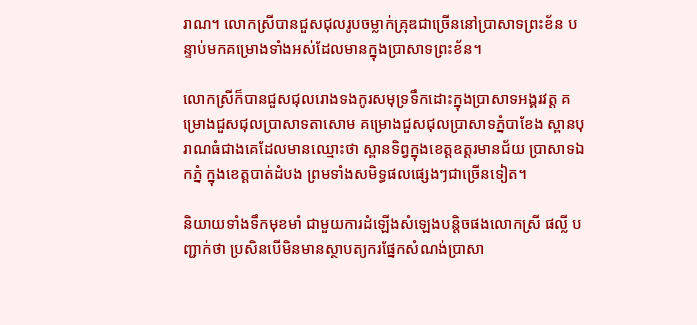រាណ។ លោកស្រីបានជួសជុលរូបចម្លាក់គ្រុឌជាច្រើននៅប្រាសាទព្រះខ័ន បន្ទាប់មកគម្រោងទាំងអស់ដែលមានក្នុងប្រាសាទព្រះខ័ន។

លោកស្រីក៏បានជួសជុលរោងទងកូរសមុទ្រទឹកដោះក្នុងប្រាសាទអង្គរវត្ត គម្រោងជួសជុលប្រាសាទតាសោម គម្រោងជួសជុលប្រាសាទភ្នំបាខែង ស្ពានបុរាណធំជាងគេដែលមានឈ្មោះថា ស្ពានទិព្វក្នុងខេត្តឧត្តរមានជ័យ ប្រាសាទឯកភ្នំ ក្នុងខេត្តបាត់ដំបង ព្រមទាំងសមិទ្ធផលផ្សេងៗជាច្រើនទៀត។

និយាយទាំងទឹកមុខមាំ ជាមួយការដំឡើងសំឡេងបន្តិចផងលោកស្រី ផល្លី បញ្ជាក់ថា ប្រសិនបើមិនមានស្ថាបត្យករផ្នែកសំណង់ប្រាសា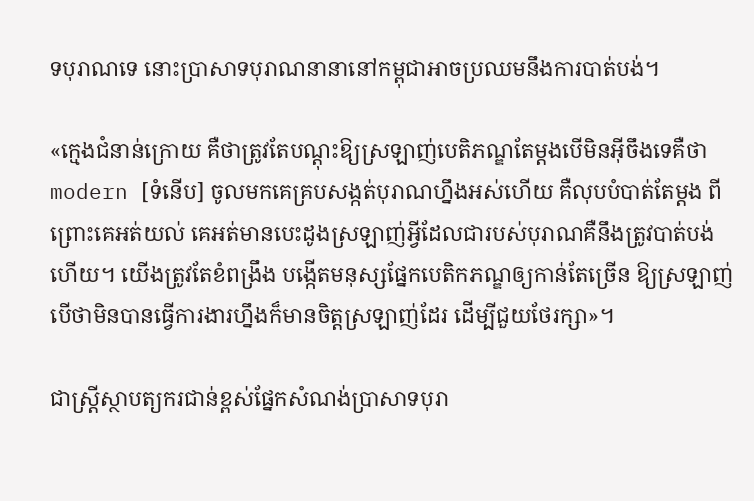ទបុរាណទេ នោះប្រាសាទបុរាណនានានៅកម្ពុជាអាចប្រឈមនឹងការបាត់បង់។

«ក្មេងជំនាន់ក្រោយ គឺថាត្រូវតែបណ្ដុះឱ្យស្រឡាញ់បេតិភណ្ឌតែម្ដងបើមិនអ៊ីចឹងទេគឺថា modern [ទំនើប] ចូលមកគេគ្របសង្កត់បុរាណហ្នឹងអស់ហើយ គឺលុបបំបាត់តែម្ដង ពីព្រោះគេអត់យល់ គេអត់មានបេះដូងស្រឡាញ់អ្វីដែលជារបស់បុរាណគឺនឹងត្រូវបាត់បង់ហើយ។ យើងត្រូវតែខំពង្រឹង បង្កើតមនុស្សផ្នែកបេតិកភណ្ឌឲ្យកាន់តែច្រើន ឱ្យស្រឡាញ់ បើថាមិនបានធ្វើការងារហ្នឹងក៏មានចិត្តស្រឡាញ់ដែរ ដើម្បីជួយថែរក្សា»។

ជាស្រ្តីស្ថាបត្យករជាន់ខ្ពស់ផ្នែកសំណង់ប្រាសាទបុរា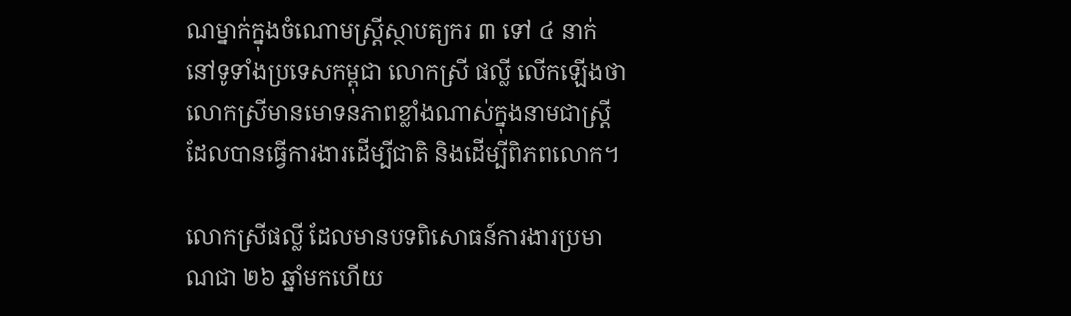ណម្នាក់ក្នុងចំណោមស្រ្តីស្ថាបត្យករ ៣ ទៅ ៤ នាក់ នៅទូទាំងប្រទេសកម្ពុជា លោកស្រី ផល្លី លើកឡើងថា លោកស្រីមានមោទនភាពខ្លាំងណាស់ក្នុងនាមជាស្រ្តីដែលបានធ្វើការងារដើម្បីជាតិ និងដើម្បីពិភពលោក។

លោកស្រីផល្លី ដែលមានបទពិសោធន៍ការងារប្រមាណជា ២៦ ឆ្នាំមកហើយ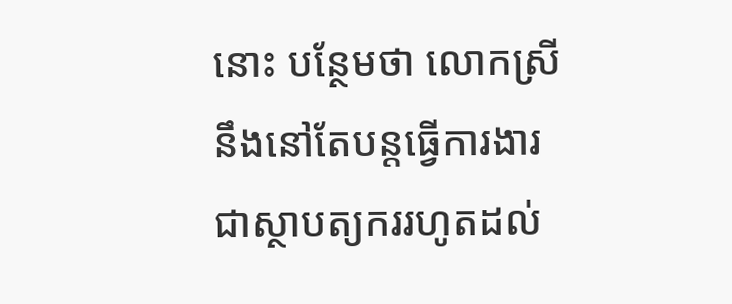នោះ បន្ថែមថា លោកស្រីនឹងនៅតែបន្តធ្វើការងារជាស្ថាបត្យកររហូតដល់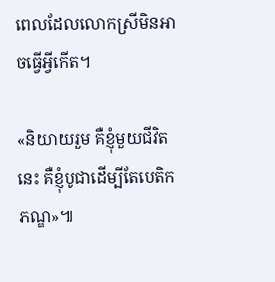ពេលដែលលោកស្រីមិនអាចធ្វើអ្វីកើត។

«និយាយរួម គឺខ្ញុំមួយជីវិតនេះ គឺខ្ញុំបូជាដើម្បីតែបេតិកភណ្ឌ»៕